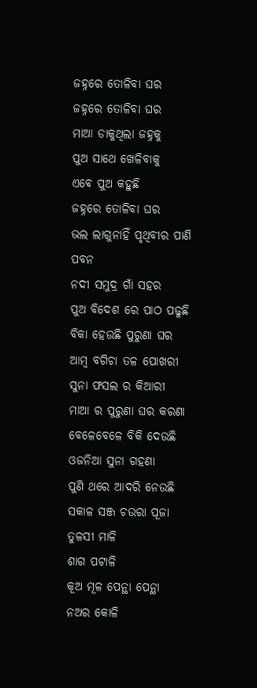ଜହ୍ନରେ ତୋଳିବା ଘର
ଜହ୍ନରେ ତୋଳିବା ଘର
ମାଆ ଡାକୁଥିଲା ଜହ୍ନକୁ
ପୁଅ ସାଥେ ଖେଳିବାକୁ
ଏଵେ ପୁଅ କହୁଛି
ଜହ୍ନରେ ତୋଳିବା ଘର
ଭଲ ଲାଗୁନାହିଁ ପୃଥିବୀର ପାଣି ପବନ
ନଦୀ ସମୁଦ୍ର ଗାଁ ସହର
ପୁଅ ବିଦେଶ ରେ ପାଠ ପଢୁଛି
ବିକା ହେଉଛି ପୁରୁଣା ଘର
ଆମ୍ବ ବଗିଚା ତଳ ପୋଖରୀ
ସୁନା ଫସଲ ର କିଆରୀ
ମାଆ ର ପୁରୁଣା ଘର କରଣା
ବେଳେବେଳେ ବିକି ଦେଉଛି
ଓଜନିଆ ସୁନା ଗହଣା
ପୁଣି ଥରେ ଆଦରି ନେଉଛି
ସକାଳ ସଞ୍ଜ ଚଉରା ପୂଜା ତୁଳସୀ ମାଳି
ଶାଗ ପଟାଳି
କୂଅ ମୂଳ ପେନ୍ଥା ପେନ୍ଥା ନଅର କୋଳି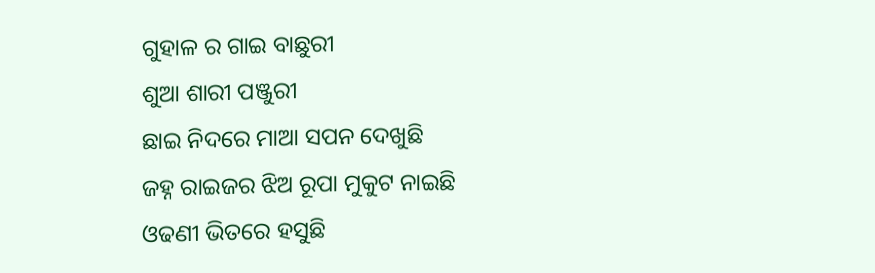ଗୁହାଳ ର ଗାଇ ବାଛୁରୀ
ଶୁଆ ଶାରୀ ପଞ୍ଜୁରୀ
ଛାଇ ନିଦରେ ମାଆ ସପନ ଦେଖୁଛି
ଜହ୍ନ ରାଇଜର ଝିଅ ରୂପା ମୁକୁଟ ନାଇଛି
ଓଢଣୀ ଭିତରେ ହସୁଛି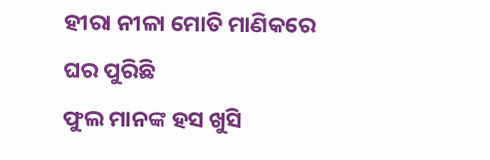ହୀରା ନୀଳା ମୋତି ମାଣିକରେ
ଘର ପୁରିଛି
ଫୁଲ ମାନଙ୍କ ହସ ଖୁସି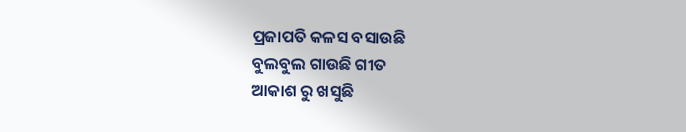ପ୍ରଜାପତି କଳସ ବସାଉଛି
ବୁଲବୁଲ ଗାଉଛି ଗୀତ
ଆକାଶ ରୁ ଖସୁଛି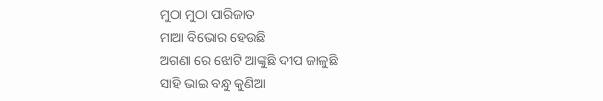ମୁଠା ମୁଠା ପାରିଜାତ
ମାଆ ବିଭୋର ହେଉଛି
ଅଗଣା ରେ ଝୋଟି ଆଙ୍କୁଛି ଦୀପ ଜାଳୁଛି
ସାହି ଭାଇ ବନ୍ଧୁ କୁଣିଆ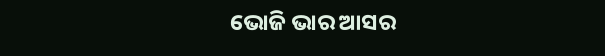ଭୋଜି ଭାର ଆସର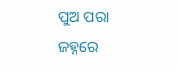ପୁଅ ପରା ଜହ୍ନରେ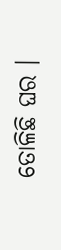ତୋଳିଛି ଘର ।